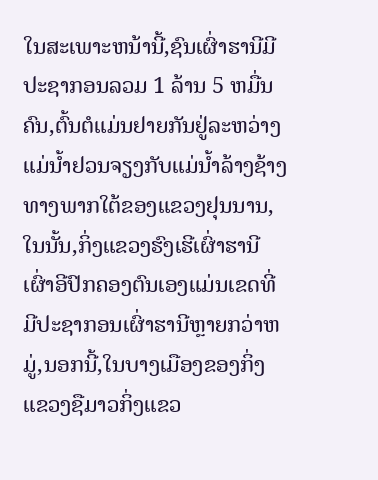ໃນສະເພາະຫນ້ານີ້,ຊົນເຜົ່າຮານີມີປະຊາກອນລວມ 1 ລ້ານ 5 ຫມື່ນຄົນ,ຕົ້ນຕໍແມ່ນຢາຍກັນຢູ່ລະຫວ່າງແມ່ນ້ຳຢວນຈຽງກັບແມ່ນ້ຳລ້າງຊ້າງທາງພາກໃຕ້ຂອງແຂວງຢຸນນານ,ໃນນັ້ນ,ກິ່ງແຂວງຮົງເຮີເຜົ່າຮານີເຜົ່າອີປົກຄອງຕົນເອງແມ່ນເຂດທີ່ມີປະຊາກອນເຜົ່າຮານີຫຼາຍກວ່າຫມູ່,ນອກນີ້,ໃນບາງເມືອງຂອງກິ່ງແຂວງຊືມາວກິ່ງແຂວ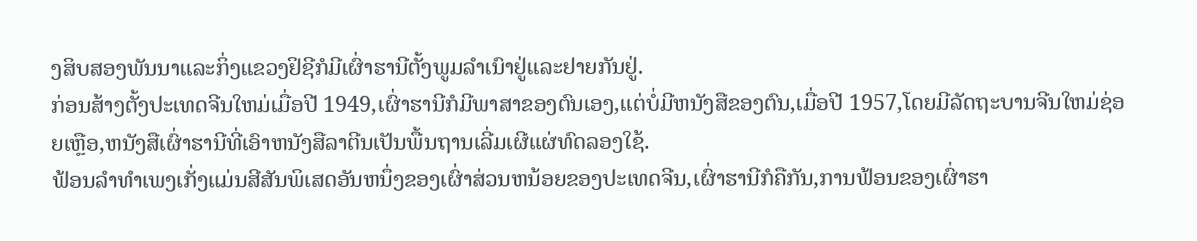ງສິບສອງພັນນາແລະກິ່ງແຂວງຢິຊີກໍມີເຜົ່າຮານີຕັ້ງພູມລຳເນົາຢູ່ແລະຢາຍກັນຢູ່.
ກ່ອນສ້າງຕັ້ງປະເທດຈີນໃຫມ່ເມື່ອປີ 1949,ເຜົ່າຮານີກໍມີພາສາຂອງຕົນເອງ,ແຕ່ບໍ່ມີຫນັງສືຂອງຕົນ,ເມື່ອປີ 1957,ໂດຍມີລັດຖະບານຈີນໃຫມ່ຊ່ອຍເຫຼືອ,ຫນັງສືເຜົ່າຮານີທີ່ເອົາຫນັງສືລາຕີນເປັນພື້ນຖານເລີ່ມເຜີແຜ່ທົດລອງໃຊ້.
ຟ້ອນລຳທຳເພງເກັ່ງແມ່ນສີສັນພິເສດອັນຫນຶ່ງຂອງເຜົ່າສ່ວນຫນ້ອຍຂອງປະເທດຈີນ,ເຜົ່າຮານີກໍຄືກັນ,ການຟ້ອນຂອງເຜົ່າຮາ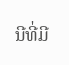ນີທີ່ມີ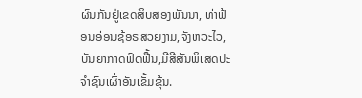ຜົນກັນຢູ່ເຂດສິບສອງພັນນາ, ທ່າຟ້ອນອ່ອນຊ້ອຣສວຍງາມ,ຈັງຫວະໄວ,ບັນຍາກາດຟົດຟື້ນ,ມີສີສັນພິເສດປະຈຳຊົນເຜົ່າອັນເຂັ້ມຂຸ້ນ.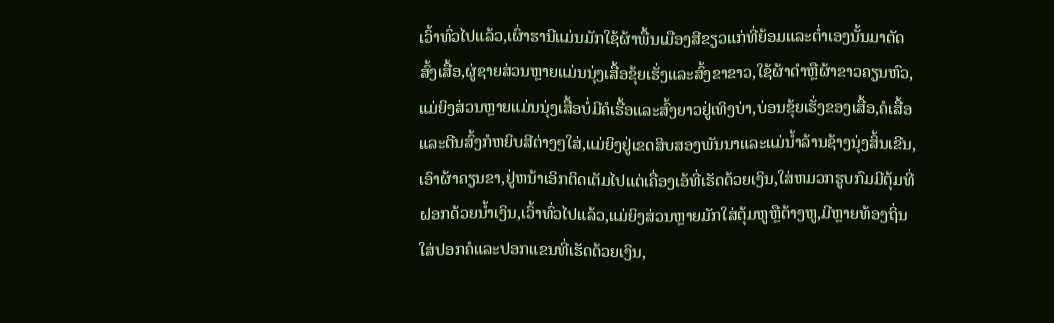ເວົ້າທົ່ວໄປແລ້ວ,ເຜົ່າຮານີແມ່ນມັກໃຊ້ຜ້າພື້ນເມືອງສີຂຽວແກ່ທີ່ຍ້ອມແລະຕ່ຳເອງນັ້ນມາຕັດສົ້ງເສື້ອ,ຜູ່ຊາຍສ່ວນຫຼາຍແມ່ນນຸ່ງເສື້ອຂຸ້ຍເຮັ່ງແລະສົ້ງຂາຂາວ,ໃຊ້ຜ້າດຳຫຼືຜ້າຂາວຄຽນຫົວ,ແມ່ຍິງສ່ວນຫຼາຍແມ່ນນຸ່ງເສື້ອບໍ່ມີຄໍເຮື້ອແລະສົ້ງຍາວຢູ່ເທິງບ່າ,ບ່ອນຂຸ້ຍເຮັ່ງຂອງເສື້ອ,ຄໍເສື້ອແລະຕີນສົ້ງກໍຫຍິບສີຕ່າງໆໃສ່,ແມ່ຍິງຢູ່ເຂດສິບສອງພັນນາແລະແມ່ນ້ຳລ້ານຊ້າງນຸ່ງສິ້ນເຂີນ,ເອົາຜ້າຄຽນຂາ,ຢູ່ຫນ້າເອິກຕິດເຕັມໄປແຕ່ເຄື່ອງເອ້ທີ່ເຮັດດ້ວຍເງິນ,ໃສ່ຫມວກຮູບກົມມີຕຸ້ມທີ່ຝອກດ້ວຍນ້ຳເງິນ,ເວົ້າທົ່ວໄປແລ້ວ,ແມ່ຍິງສ່ວນຫຼາຍມັກໃສ່ຕຸ້ມຫູຫຼືຕ້າງຫູ,ມີຫຼາຍທ້ອງຖິ່ນໃສ່ປອກຄໍແລະປອກແຂນທີ່ເຮັດດ້ວຍເງິນ,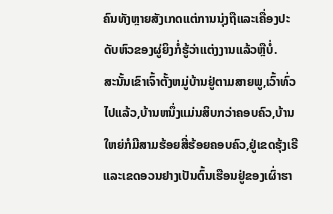ຄົນທັງຫຼາຍສັງເກດແຕ່ການນຸ່ງຖືແລະເຄື່ອງປະດັບຫົວຂອງຜູ່ຍິງກໍ່ຮູ້ວ່າແຕ່ງງານແລ້ວຫຼືບໍ່.
ສະນັ້ນເຂົາເຈົ້າຕັ້ງຫມູ່ບ້ານຢູ່ຕາມສາຍພູ,ເວົ້າທົ່ວໄປແລ້ວ,ບ້ານຫນຶ່ງແມ່ນສິບກວ່າຄອບຄົວ,ບ້ານໃຫຍ່ກໍມີສາມຮ້ອຍສີ່ຮ້ອຍຄອບຄົວ,ຢູ່ເຂດຮຸ້ງເຣີແລະເຂດອວນຢາງເປັນຕົ້ນເຮືອນຢູ່ຂອງເຜົ່າຮາ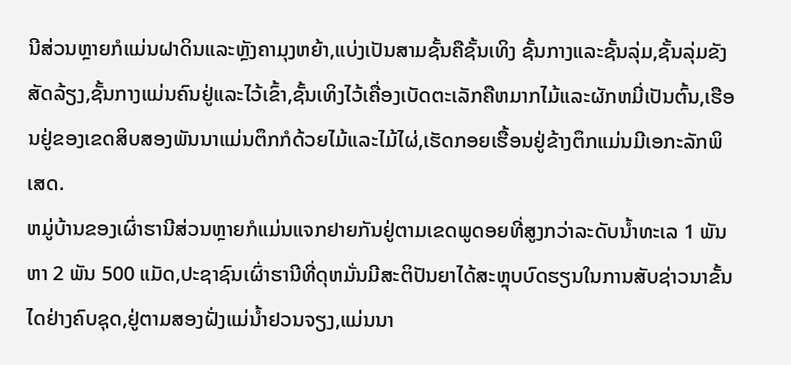ນີສ່ວນຫຼາຍກໍແມ່ນຝາດິນແລະຫຼັງຄາມຸງຫຍ້າ,ແບ່ງເປັນສາມຊັ້ນຄືຊັ້ນເທິງ ຊັ້ນກາງແລະຊັ້ນລຸ່ມ,ຊັ້ນລຸ່ມຂັງສັດລ້ຽງ,ຊັ້ນກາງແມ່ນຄົນຢູ່ແລະໄວ້ເຂົ້າ,ຊັ້ນເທິງໄວ້ເຄື່ອງເບັດຕະເລັກຄືຫມາກໄມ້ແລະຜັກຫມີ່ເປັນຕົ້ນ,ເຮືອນຢູ່ຂອງເຂດສິບສອງພັນນາແມ່ນຕຶກກໍດ້ວຍໄມ້ແລະໄມ້ໄຜ່,ເຮັດກອຍເຮື້ອນຢູ່ຂ້າງຕຶກແມ່ນມີເອກະລັກພິເສດ.
ຫມູ່ບ້ານຂອງເຜົ່າຮານີສ່ວນຫຼາຍກໍແມ່ນແຈກຢາຍກັນຢູ່ຕາມເຂດພູດອຍທີ່ສູງກວ່າລະດັບນ້ຳທະເລ 1 ພັນ ຫາ 2 ພັນ 500 ແມັດ,ປະຊາຊົນເຜົ່າຮານີທີ່ດຸຫມັ່ນມີສະຕິປັນຍາໄດ້ສະຫຼຸບບົດຮຽນໃນການສັບຊ່າວນາຂັ້ນໄດຢ່າງຄົບຊຸດ,ຢູ່ຕາມສອງຝັ່ງແມ່ນ້ຳຢວນຈຽງ,ແມ່ນນາ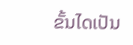ຂັ້ນໄດເປັນ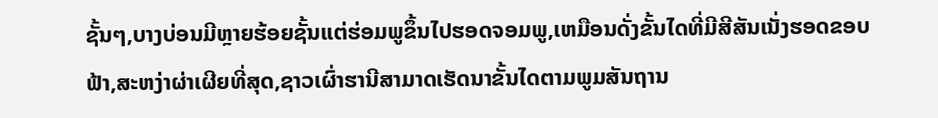ຊັ້ນໆ,ບາງບ່ອນມີຫຼາຍຮ້ອຍຊັ້ນແຕ່ຮ່ອມພູຂຶ້ນໄປຮອດຈອມພູ,ເຫມືອນດັ່ງຂັ້ນໄດທີ່ມີສີສັນເນັ່ງຮອດຂອບຟ້າ,ສະຫງ່າຜ່າເຜີຍທີ່ສຸດ,ຊາວເຜົ່າຮານີສາມາດເຮັດນາຂັ້ນໄດຕາມພູມສັນຖານ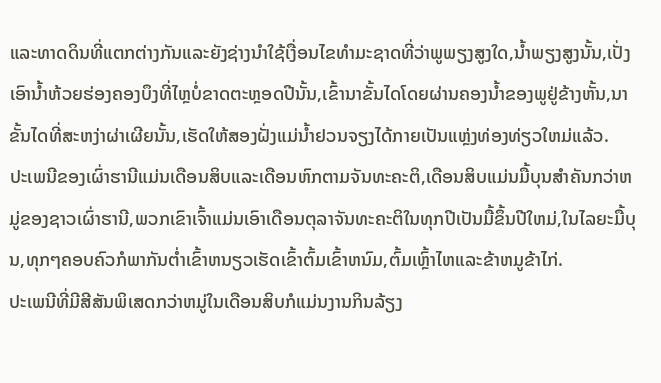ແລະທາດດິນທີ່ແຕກຕ່າງກັນແລະຍັງຊ່າງນຳໃຊ້ເງື່ອນໄຂທຳມະຊາດທີ່ວ່າພູພຽງສູງໃດ,ນ້ຳພຽງສູງນັ້ນ,ເປັ່ງເອົານ້ຳຫ້ວຍຮ່ອງຄອງບຶງທີ່ໄຫຼບໍ່ຂາດຕະຫຼອດປີນັ້ນ,ເຂົ້ານາຂັ້ນໄດໂດຍຜ່ານຄອງນ້ຳຂອງພູຢູ່ຂ້າງຫັ້ນ,ນາຂັ້ນໄດທີ່ສະຫງ່າຜ່າເຜີຍນັ້ນ,ເຮັດໃຫ້ສອງຝັ່ງແມ່ນ້ຳຢວນຈຽງໄດ້ກາຍເປັນແຫຼ່ງທ່ອງທ່ຽວໃຫມ່ແລ້ວ.
ປະເພນີຂອງເຜົ່າຮານີແມ່ນເດືອນສິບແລະເດືອນຫົກຕາມຈັນທະຄະຕິ,ເດືອນສິບແມ່ນມື້ບຸນສຳຄັນກວ່າຫມູ່ຂອງຊາວເຜົ່າຮານີ,ພວກເຂົາເຈົ້າແມ່ນເອົາເດືອນຕຸລາຈັນທະຄະຕິໃນທຸກປີເປັນມື້ຂຶ້ນປີໃຫມ່,ໃນໄລຍະມື້ບຸນ,ທຸກໆຄອບຄົວກໍພາກັນຕ່ຳເຂົ້າຫນຽວເຮັດເຂົ້າຕົ້ມເຂົ້າຫນົມ,ຕົ້ມເຫຼົ້າໄຫແລະຂ້າຫມູຂ້າໄກ່.
ປະເພນີທີ່ມີສີສັນພິເສດກວ່າຫມູ່ໃນເດືອນສິບກໍແມ່ນງານກິນລ້ຽງ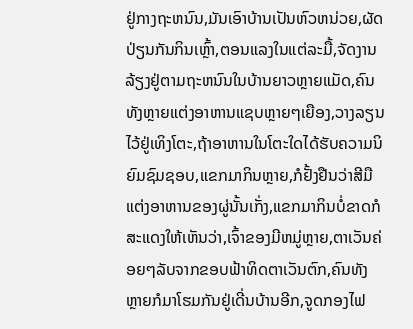ຢູ່ກາງຖະຫນົນ,ມັນເອົາບ້ານເປັນຫົວຫນ່ວຍ,ຜັດປ່ຽນກັນກິນເຫຼົ້າ,ຕອນແລງໃນແຕ່ລະມື້,ຈັດງານລ້ຽງຢູ່ຕາມຖະຫນົນໃນບ້ານຍາວຫຼາຍແມັດ,ຄົນທັງຫຼາຍແຕ່ງອາຫານແຊບຫຼາຍໆເຍືອງ,ວາງລຽນໄວ້ຢູ່ເທິງໂຕະ,ຖ້າອາຫານໃນໂຕະໃດໄດ້ຮັບຄວາມນິຍົມຊົມຊອບ,ແຂກມາກິນຫຼາຍ,ກໍຢັ້ງຢືນວ່າສີມືແຕ່ງອາຫານຂອງຜູ່ນັ້ນເກັ່ງ,ແຂກມາກິນບໍ່ຂາດກໍສະແດງໃຫ້ເຫັນວ່າ,ເຈົ້າຂອງມີຫມູ່ຫຼາຍ,ຕາເວັນຄ່ອຍໆລັບຈາກຂອບຟ້າທິດຕາເວັນຕົກ,ຄົນທັງຫຼາຍກໍມາໂຮມກັນຢູ່ເດີ່ນບ້ານອີກ,ຈູດກອງໄຟ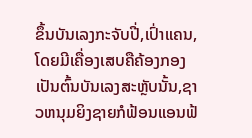ຂຶ້ນບັນເລງກະຈັບປີ່,ເປົ່າແຄນ,ໂດຍມີເຄື່ອງເສບຄືຄ້ອງກອງເປັນຕົ້ນບັນເລງສະຫຼັບນັ້ນ,ຊາວຫນຸມຍິງຊາຍກໍຟ້ອນແອນຟ້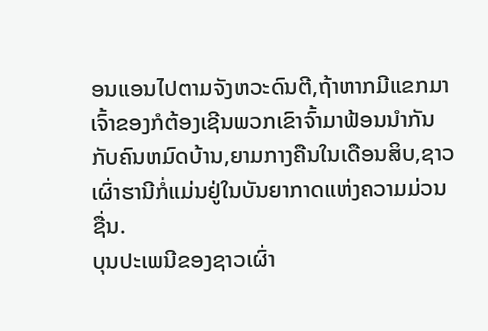ອນແອນໄປຕາມຈັງຫວະດົນຕີ,ຖ້າຫາກມີແຂກມາ ເຈົ້າຂອງກໍຕ້ອງເຊີນພວກເຂົາຈົ້າມາຟ້ອນນຳກັນກັບຄົນຫມົດບ້ານ,ຍາມກາງຄືນໃນເດືອນສິບ,ຊາວເຜົ່າຮານີກໍ່ແມ່ນຢູ່ໃນບັນຍາກາດແຫ່ງຄວາມມ່ວນຊື່ນ.
ບຸນປະເພນີຂອງຊາວເຜົ່າ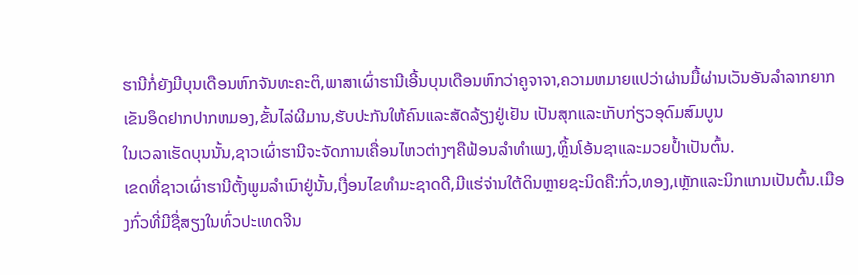ຮານີກໍ່ຍັງມີບຸນເດືອນຫົກຈັນທະຄະຕິ,ພາສາເຜົ່າຮານີເອີ້ນບຸນເດືອນຫົກວ່າຄູຈາຈາ,ຄວາມຫມາຍແປວ່າຜ່ານມື້ຜ່ານເວັນອັນລຳລາກຍາກເຂັນອຶດຢາກປາກຫມອງ,ຂັ້ນໄລ່ຜີມານ,ຮັບປະກັນໃຫ້ຄົນແລະສັດລ້ຽງຢູ່ເຢັນ ເປັນສຸກແລະເກັບກ່ຽວອຸດົມສົມບູນ
ໃນເວລາເຮັດບຸນນັ້ນ,ຊາວເຜົ່າຮານີຈະຈັດການເຄື່ອນໄຫວຕ່າງໆຄືຟ້ອນລຳທຳເພງ,ຫຼິ້ນໂອ້ນຊາແລະມວຍປ້ຳເປັນຕົ້ນ.
ເຂດທີ່ຊາວເຜົ່າຮານີຕັ້ງພູມລຳເນົາຢູ່ນັ້ນ,ເງື່ອນໄຂທຳມະຊາດດີ,ມີແຮ່ຈ່ານໃຕ້ດິນຫຼາຍຊະນິດຄື:ກົ່ວ,ທອງ,ເຫຼັກແລະນິກແກນເປັນຕົ້ນ.ເມືອງກົ່ວທີ່ມີຊື່ສຽງໃນທົ່ວປະເທດຈີນ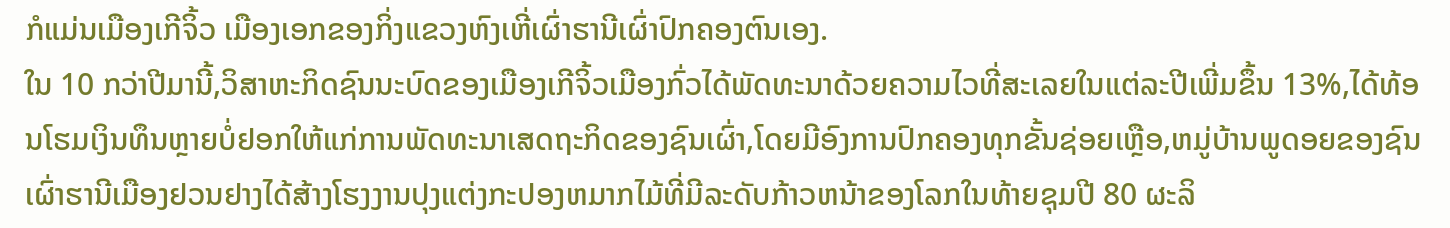ກໍແມ່ນເມືອງເກີຈິ້ວ ເມືອງເອກຂອງກິ່ງແຂວງຫົງເຫີ່ເຜົ່າຮານີເຜົ່າປົກຄອງຕົນເອງ.
ໃນ 10 ກວ່າປີມານີ້,ວິສາຫະກິດຊົນນະບົດຂອງເມືອງເກີຈິ້ວເມືອງກົ່ວໄດ້ພັດທະນາດ້ວຍຄວາມໄວທີ່ສະເລຍໃນແຕ່ລະປີເພີ່ມຂຶ້ນ 13%,ໄດ້ທ້ອນໂຮມເງິນທຶນຫຼາຍບໍ່ຢອກໃຫ້ແກ່ການພັດທະນາເສດຖະກິດຂອງຊົນເຜົ່າ,ໂດຍມີອົງການປົກຄອງທຸກຂັ້ນຊ່ອຍເຫຼືອ,ຫມູ່ບ້ານພູດອຍຂອງຊົນເຜົ່າຮານີເມືອງຢວນຢາງໄດ້ສ້າງໂຮງງານປຸງແຕ່ງກະປອງຫມາກໄມ້ທີ່ມີລະດັບກ້າວຫນ້າຂອງໂລກໃນທ້າຍຊຸມປີ 80 ຜະລິ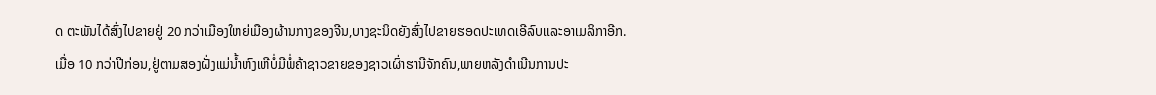ດ ຕະພັນໄດ້ສົ່ງໄປຂາຍຢູ່ 20 ກວ່າເມືອງໃຫຍ່ເມືອງຜ້ານກາງຂອງຈີນ,ບາງຊະນິດຍັງສົ່ງໄປຂາຍຮອດປະເທດເອີລົບແລະອາເມລິກາອີກ.
ເມື່ອ 10 ກວ່າປີກ່ອນ,ຢູ່ຕາມສອງຝັ່ງແມ່ນ້ຳຫົງເຫີບໍ່ມີພໍ່ຄ້າຊາວຂາຍຂອງຊາວເຜົ່າຮານີຈັກຄົນ,ພາຍຫລັງດຳເນີນການປະ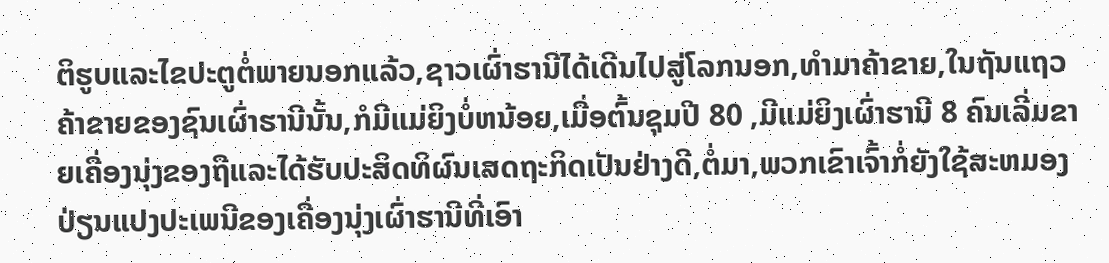ຕິຮູບແລະໄຂປະຕູຕໍ່ພາຍນອກແລ້ວ,ຊາວເຜົ່າຮານີໄດ້ເດີນໄປສູ່ໂລກນອກ,ທຳມາຄ້າຂາຍ,ໃນຖັນແຖວຄ້າຂາຍຂອງຊົນເຜົ່າຮານີນັ້ນ,ກໍມີແມ່ຍິງບໍ່ຫນ້ອຍ,ເມື່ອຕົ້ນຊຸມປີ 80 ,ມີແມ່ຍິງເຜົ່າຮານີ 8 ຄົນເລີ່ມຂາຍເຄື່ອງນຸ່ງຂອງຖືແລະໄດ້ຮັບປະສິດທິຜົນເສດຖະກິດເປັນຢ່າງດີ,ຕໍ່ມາ,ພວກເຂົາເຈົ້າກໍ່ຍັງໃຊ້ສະຫມອງປ່ຽນແປງປະເພນີຂອງເຄື່ອງນຸ່ງເຜົ່າຮານີທີ່ເອົາ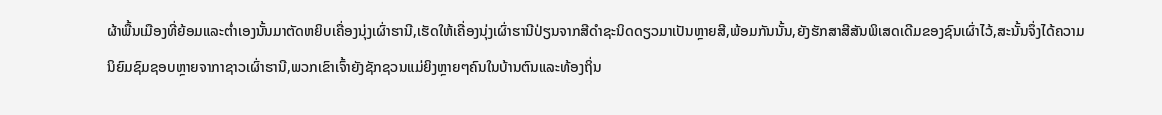ຜ້າພື້ນເມືອງທີ່ຍ້ອມແລະຕ່ຳເອງນັ້ນມາຕັດຫຍິບເຄື່ອງນຸ່ງເຜົ່າຮານີ,ເຮັດໃຫ້ເຄື່ອງນຸ່ງເຜົ່າຮານີປ່ຽນຈາກສີດຳຊະນິດດຽວມາເປັນຫຼາຍສີ,ພ້ອມກັນນັ້ນ,ຍັງຮັກສາສີສັນພິເສດເດີມຂອງຊົນເຜົ່າໄວ້,ສະນັ້ນຈຶ່ງໄດ້ຄວາມນິຍົມຊົມຊອບຫຼາຍຈາກາຊາວເຜົ່າຮານີ,ພວກເຂົາເຈົ້າຍັງຊັກຊວນແມ່ຍິງຫຼາຍໆຄົນໃນບ້ານຕົນແລະທ້ອງຖິ່ນ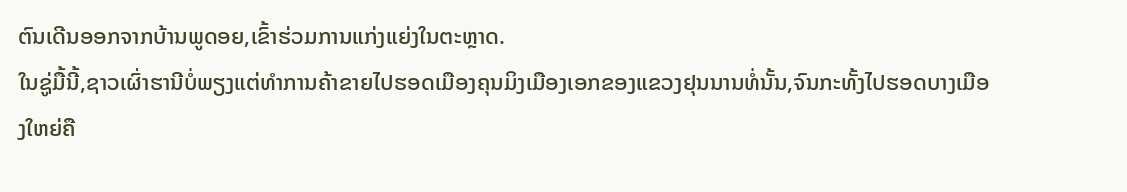ຕົນເດີນອອກຈາກບ້ານພູດອຍ,ເຂົ້າຮ່ວມການແກ່ງແຍ່ງໃນຕະຫຼາດ.
ໃນຊູ່ມື້ນີ້,ຊາວເຜົ່າຮານີບໍ່ພຽງແຕ່ທຳການຄ້າຂາຍໄປຮອດເມືອງຄຸນມິງເມືອງເອກຂອງແຂວງຢຸນນານທໍ່ນັ້ນ,ຈົນກະທັ້ງໄປຮອດບາງເມືອງໃຫຍ່ຄື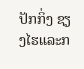ປັກກິ່ງ ຊຽງໄຮແລະກ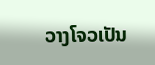ວາງໂຈວເປັນ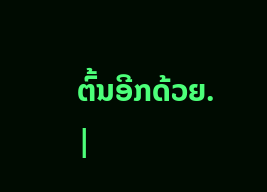ຕົ້ນອີກດ້ວຍ.
|